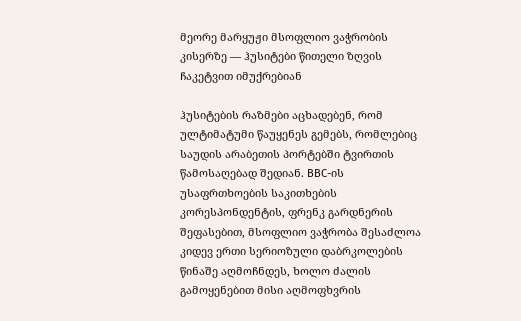მეორე მარყუჟი მსოფლიო ვაჭრობის კისერზე — ჰუსიტები წითელი ზღვის ჩაკეტვით იმუქრებიან

ჰუსიტების რაზმები აცხადებენ, რომ ულტიმატუმი წაუყენეს გემებს, რომლებიც საუდის არაბეთის პორტებში ტვირთის წამოსაღებად შედიან. BBC-ის უსაფრთხოების საკითხების კორესპონდენტის, ფრენკ გარდნერის შეფასებით, მსოფლიო ვაჭრობა შესაძლოა კიდევ ერთი სერიოზული დაბრკოლების წინაშე აღმოჩნდეს, ხოლო ძალის გამოყენებით მისი აღმოფხვრის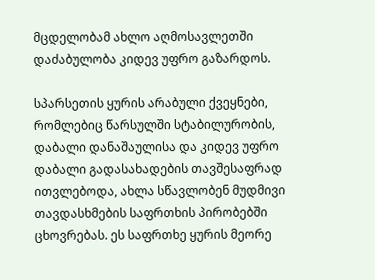მცდელობამ ახლო აღმოსავლეთში დაძაბულობა კიდევ უფრო გაზარდოს.

სპარსეთის ყურის არაბული ქვეყნები, რომლებიც წარსულში სტაბილურობის, დაბალი დანაშაულისა და კიდევ უფრო დაბალი გადასახადების თავშესაფრად ითვლებოდა, ახლა სწავლობენ მუდმივი თავდასხმების საფრთხის პირობებში ცხოვრებას. ეს საფრთხე ყურის მეორე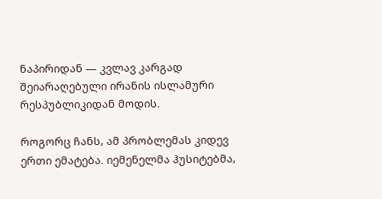ნაპირიდან — კვლავ კარგად შეიარაღებული ირანის ისლამური რესპუბლიკიდან მოდის.

როგორც ჩანს, ამ პრობლემას კიდევ ერთი ემატება. იემენელმა ჰუსიტებმა,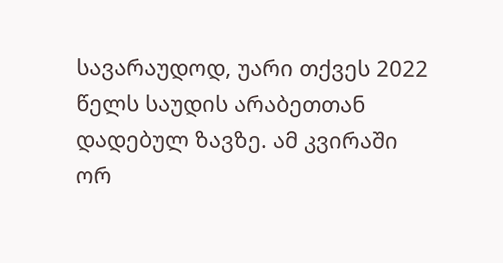სავარაუდოდ, უარი თქვეს 2022 წელს საუდის არაბეთთან დადებულ ზავზე. ამ კვირაში ორ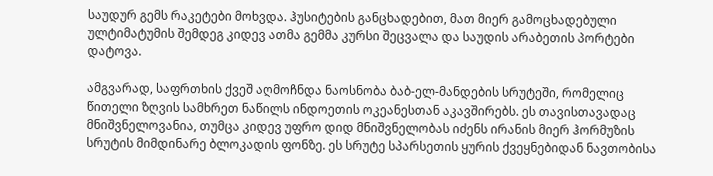საუდურ გემს რაკეტები მოხვდა. ჰუსიტების განცხადებით, მათ მიერ გამოცხადებული ულტიმატუმის შემდეგ კიდევ ათმა გემმა კურსი შეცვალა და საუდის არაბეთის პორტები დატოვა.

ამგვარად, საფრთხის ქვეშ აღმოჩნდა ნაოსნობა ბაბ-ელ-მანდების სრუტეში, რომელიც წითელი ზღვის სამხრეთ ნაწილს ინდოეთის ოკეანესთან აკავშირებს. ეს თავისთავადაც მნიშვნელოვანია, თუმცა კიდევ უფრო დიდ მნიშვნელობას იძენს ირანის მიერ ჰორმუზის სრუტის მიმდინარე ბლოკადის ფონზე. ეს სრუტე სპარსეთის ყურის ქვეყნებიდან ნავთობისა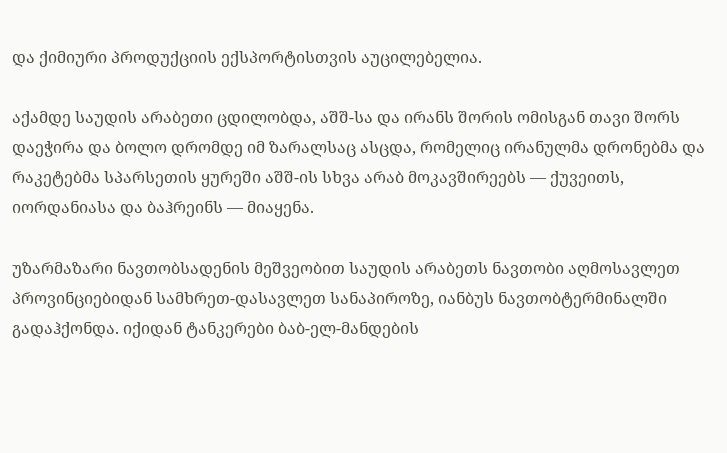და ქიმიური პროდუქციის ექსპორტისთვის აუცილებელია.

აქამდე საუდის არაბეთი ცდილობდა, აშშ-სა და ირანს შორის ომისგან თავი შორს დაეჭირა და ბოლო დრომდე იმ ზარალსაც ასცდა, რომელიც ირანულმა დრონებმა და რაკეტებმა სპარსეთის ყურეში აშშ-ის სხვა არაბ მოკავშირეებს — ქუვეითს, იორდანიასა და ბაჰრეინს — მიაყენა.

უზარმაზარი ნავთობსადენის მეშვეობით საუდის არაბეთს ნავთობი აღმოსავლეთ პროვინციებიდან სამხრეთ-დასავლეთ სანაპიროზე, იანბუს ნავთობტერმინალში გადაჰქონდა. იქიდან ტანკერები ბაბ-ელ-მანდების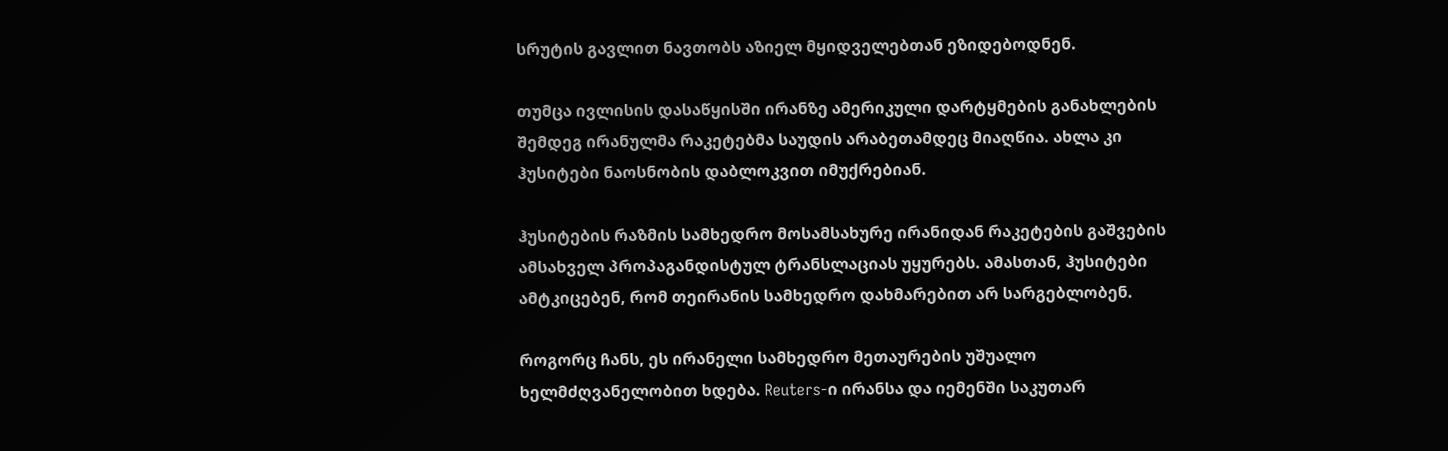სრუტის გავლით ნავთობს აზიელ მყიდველებთან ეზიდებოდნენ.

თუმცა ივლისის დასაწყისში ირანზე ამერიკული დარტყმების განახლების შემდეგ ირანულმა რაკეტებმა საუდის არაბეთამდეც მიაღწია. ახლა კი ჰუსიტები ნაოსნობის დაბლოკვით იმუქრებიან.

ჰუსიტების რაზმის სამხედრო მოსამსახურე ირანიდან რაკეტების გაშვების ამსახველ პროპაგანდისტულ ტრანსლაციას უყურებს. ამასთან, ჰუსიტები ამტკიცებენ, რომ თეირანის სამხედრო დახმარებით არ სარგებლობენ.

როგორც ჩანს, ეს ირანელი სამხედრო მეთაურების უშუალო ხელმძღვანელობით ხდება. Reuters-ი ირანსა და იემენში საკუთარ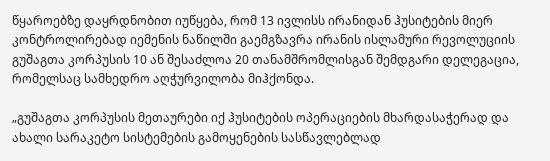წყაროებზე დაყრდნობით იუწყება, რომ 13 ივლისს ირანიდან ჰუსიტების მიერ კონტროლირებად იემენის ნაწილში გაემგზავრა ირანის ისლამური რევოლუციის გუშაგთა კორპუსის 10 ან შესაძლოა 20 თანამშრომლისგან შემდგარი დელეგაცია, რომელსაც სამხედრო აღჭურვილობა მიჰქონდა.

„გუშაგთა კორპუსის მეთაურები იქ ჰუსიტების ოპერაციების მხარდასაჭერად და ახალი სარაკეტო სისტემების გამოყენების სასწავლებლად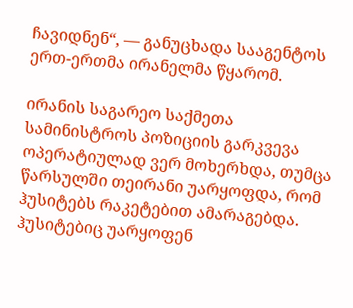ჩავიდნენ“, — განუცხადა სააგენტოს ერთ-ერთმა ირანელმა წყარომ.

ირანის საგარეო საქმეთა სამინისტროს პოზიციის გარკვევა ოპერატიულად ვერ მოხერხდა, თუმცა წარსულში თეირანი უარყოფდა, რომ ჰუსიტებს რაკეტებით ამარაგებდა. ჰუსიტებიც უარყოფენ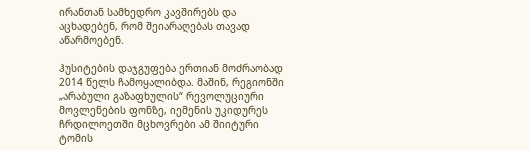ირანთან სამხედრო კავშირებს და აცხადებენ, რომ შეიარაღებას თავად აწარმოებენ.

ჰუსიტების დაჯგუფება ერთიან მოძრაობად 2014 წელს ჩამოყალიბდა. მაშინ, რეგიონში „არაბული გაზაფხულის“ რევოლუციური მოვლენების ფონზე, იემენის უკიდურეს ჩრდილოეთში მცხოვრები ამ შიიტური ტომის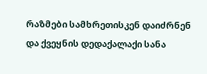რაზმები სამხრეთისკენ დაიძრნენ და ქვეყნის დედაქალაქი სანა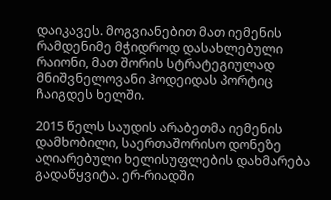დაიკავეს. მოგვიანებით მათ იემენის რამდენიმე მჭიდროდ დასახლებული რაიონი, მათ შორის სტრატეგიულად მნიშვნელოვანი ჰოდეიდას პორტიც ჩაიგდეს ხელში.

2015 წელს საუდის არაბეთმა იემენის დამხობილი, საერთაშორისო დონეზე აღიარებული ხელისუფლების დახმარება გადაწყვიტა. ერ-რიადში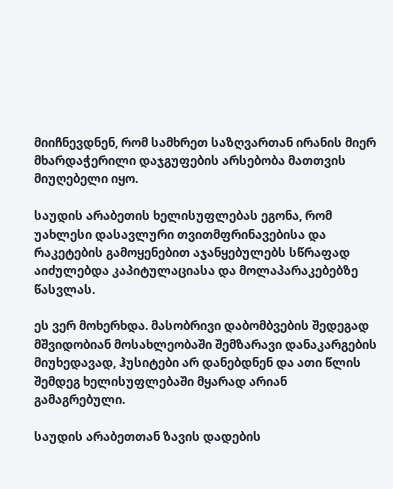მიიჩნევდნენ, რომ სამხრეთ საზღვართან ირანის მიერ მხარდაჭერილი დაჯგუფების არსებობა მათთვის მიუღებელი იყო.

საუდის არაბეთის ხელისუფლებას ეგონა, რომ უახლესი დასავლური თვითმფრინავებისა და რაკეტების გამოყენებით აჯანყებულებს სწრაფად აიძულებდა კაპიტულაციასა და მოლაპარაკებებზე წასვლას.

ეს ვერ მოხერხდა. მასობრივი დაბომბვების შედეგად მშვიდობიან მოსახლეობაში შემზარავი დანაკარგების მიუხედავად, ჰუსიტები არ დანებდნენ და ათი წლის შემდეგ ხელისუფლებაში მყარად არიან გამაგრებული.

საუდის არაბეთთან ზავის დადების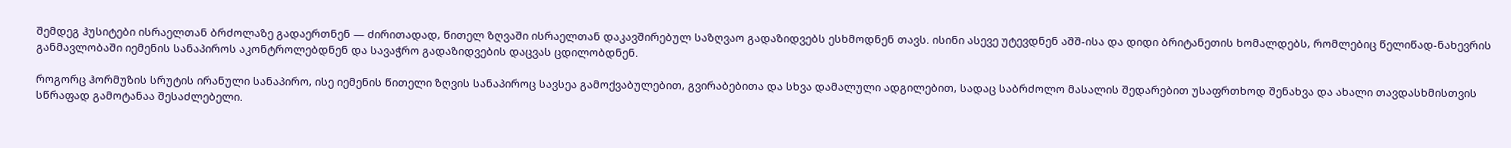შემდეგ ჰუსიტები ისრაელთან ბრძოლაზე გადაერთნენ — ძირითადად, წითელ ზღვაში ისრაელთან დაკავშირებულ საზღვაო გადაზიდვებს ესხმოდნენ თავს. ისინი ასევე უტევდნენ აშშ-ისა და დიდი ბრიტანეთის ხომალდებს, რომლებიც წელიწად-ნახევრის განმავლობაში იემენის სანაპიროს აკონტროლებდნენ და სავაჭრო გადაზიდვების დაცვას ცდილობდნენ.

როგორც ჰორმუზის სრუტის ირანული სანაპირო, ისე იემენის წითელი ზღვის სანაპიროც სავსეა გამოქვაბულებით, გვირაბებითა და სხვა დამალული ადგილებით, სადაც საბრძოლო მასალის შედარებით უსაფრთხოდ შენახვა და ახალი თავდასხმისთვის სწრაფად გამოტანაა შესაძლებელი.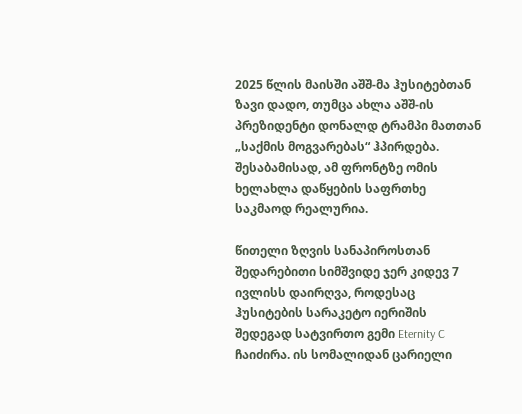2025 წლის მაისში აშშ-მა ჰუსიტებთან ზავი დადო, თუმცა ახლა აშშ-ის პრეზიდენტი დონალდ ტრამპი მათთან „საქმის მოგვარებას“ ჰპირდება. შესაბამისად, ამ ფრონტზე ომის ხელახლა დაწყების საფრთხე საკმაოდ რეალურია.

წითელი ზღვის სანაპიროსთან შედარებითი სიმშვიდე ჯერ კიდევ 7 ივლისს დაირღვა, როდესაც ჰუსიტების სარაკეტო იერიშის შედეგად სატვირთო გემი Eternity C ჩაიძირა. ის სომალიდან ცარიელი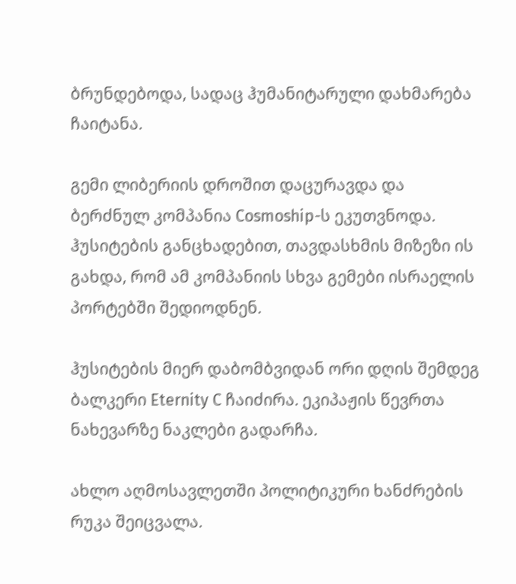ბრუნდებოდა, სადაც ჰუმანიტარული დახმარება ჩაიტანა.

გემი ლიბერიის დროშით დაცურავდა და ბერძნულ კომპანია Cosmoship-ს ეკუთვნოდა. ჰუსიტების განცხადებით, თავდასხმის მიზეზი ის გახდა, რომ ამ კომპანიის სხვა გემები ისრაელის პორტებში შედიოდნენ.

ჰუსიტების მიერ დაბომბვიდან ორი დღის შემდეგ ბალკერი Eternity C ჩაიძირა. ეკიპაჟის წევრთა ნახევარზე ნაკლები გადარჩა.

ახლო აღმოსავლეთში პოლიტიკური ხანძრების რუკა შეიცვალა.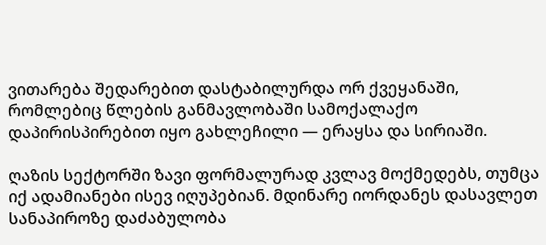ვითარება შედარებით დასტაბილურდა ორ ქვეყანაში, რომლებიც წლების განმავლობაში სამოქალაქო დაპირისპირებით იყო გახლეჩილი — ერაყსა და სირიაში.

ღაზის სექტორში ზავი ფორმალურად კვლავ მოქმედებს, თუმცა იქ ადამიანები ისევ იღუპებიან. მდინარე იორდანეს დასავლეთ სანაპიროზე დაძაბულობა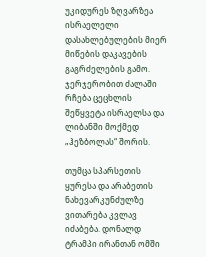უკიდურეს ზღვარზეა ისრაელელი დასახლებულების მიერ მიწების დაკავების გაგრძელების გამო. ჯერჯერობით ძალაში რჩება ცეცხლის შეწყვეტა ისრაელსა და ლიბანში მოქმედ „ჰეზბოლას“ შორის.

თუმცა სპარსეთის ყურესა და არაბეთის ნახევარკუნძულზე ვითარება კვლავ იძაბება. დონალდ ტრამპი ირანთან ომში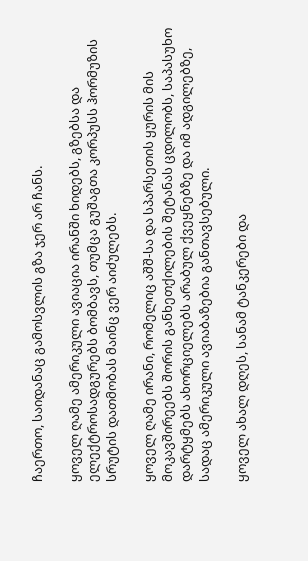ჩაერთო, საიდანაც გამოსვლის გზა ჯერ არ ჩანს.

ყოველ ღამე ამერიკული ავიაცია ირანში ხიდებს, გზებსა და ელექტროსადგურებს ბომბავს, თუმცა გუშაგთა კორპუსს ჰორმუზის სრუტის დათმობას მაინც ვერ აიძულებს.

ყოველ ღამე ირანი, რომელიც აშშ-სა და სპარსეთის ყურის მის მოკავშირეებს შორის განხეთქილების შეტანას ცდილობს, საპასუხო დარტყმებს ახორციელებს არაბულ ქვეყნებზე და იმ ადგილებზე, სადაც ამერიკული ავიაბაზებია განთავსებული.

ყოველ ახალ დღეს, სანამ ტანკერები და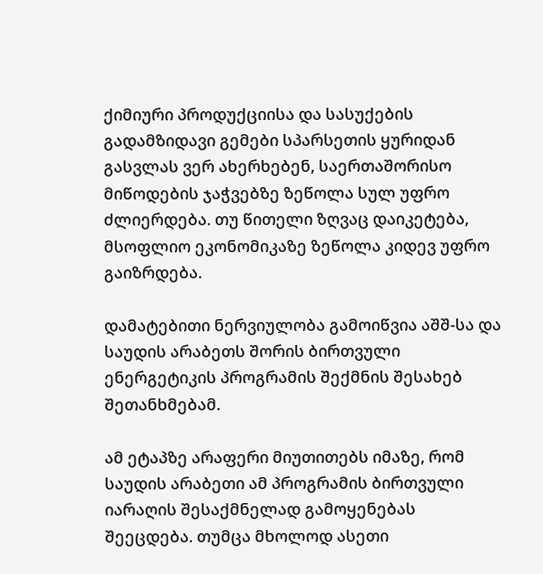ქიმიური პროდუქციისა და სასუქების გადამზიდავი გემები სპარსეთის ყურიდან გასვლას ვერ ახერხებენ, საერთაშორისო მიწოდების ჯაჭვებზე ზეწოლა სულ უფრო ძლიერდება. თუ წითელი ზღვაც დაიკეტება, მსოფლიო ეკონომიკაზე ზეწოლა კიდევ უფრო გაიზრდება.

დამატებითი ნერვიულობა გამოიწვია აშშ-სა და საუდის არაბეთს შორის ბირთვული ენერგეტიკის პროგრამის შექმნის შესახებ შეთანხმებამ.

ამ ეტაპზე არაფერი მიუთითებს იმაზე, რომ საუდის არაბეთი ამ პროგრამის ბირთვული იარაღის შესაქმნელად გამოყენებას შეეცდება. თუმცა მხოლოდ ასეთი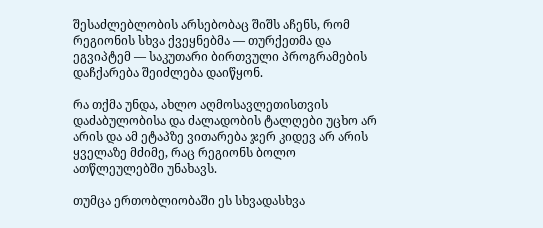შესაძლებლობის არსებობაც შიშს აჩენს, რომ რეგიონის სხვა ქვეყნებმა — თურქეთმა და ეგვიპტემ — საკუთარი ბირთვული პროგრამების დაჩქარება შეიძლება დაიწყონ.

რა თქმა უნდა, ახლო აღმოსავლეთისთვის დაძაბულობისა და ძალადობის ტალღები უცხო არ არის და ამ ეტაპზე ვითარება ჯერ კიდევ არ არის ყველაზე მძიმე, რაც რეგიონს ბოლო ათწლეულებში უნახავს.

თუმცა ერთობლიობაში ეს სხვადასხვა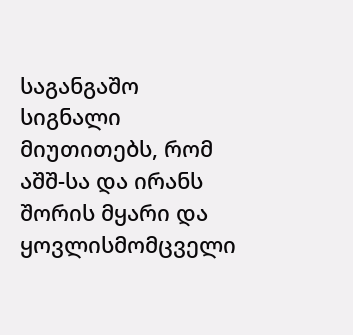საგანგაშო სიგნალი მიუთითებს, რომ აშშ-სა და ირანს შორის მყარი და ყოვლისმომცველი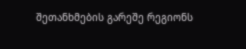შეთანხმების გარეშე რეგიონს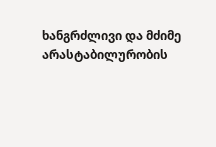ხანგრძლივი და მძიმე არასტაბილურობის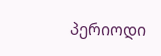პერიოდი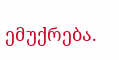ემუქრება.